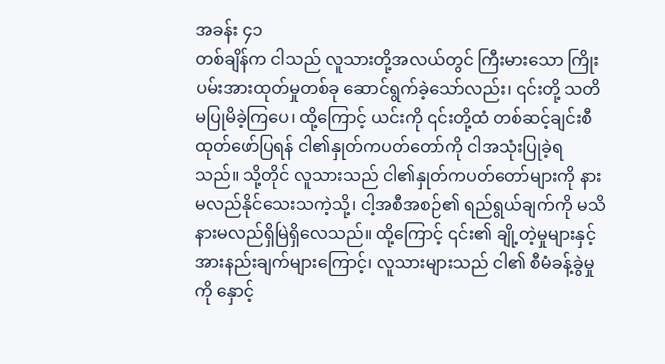အခန်း ၄၁
တစ်ချိန်က ငါသည် လူသားတို့အလယ်တွင် ကြီးမားသော ကြိုးပမ်းအားထုတ်မှုတစ်ခု ဆောင်ရွက်ခဲ့သော်လည်း၊ ၎င်းတို့ သတိမပြုမိခဲ့ကြပေ၊ ထို့ကြောင့် ယင်းကို ၎င်းတို့ထံ တစ်ဆင့်ချင်းစီ ထုတ်ဖော်ပြရန် ငါ၏နှုတ်ကပတ်တော်ကို ငါအသုံးပြုခဲ့ရသည်။ သို့တိုင် လူသားသည် ငါ၏နှုတ်ကပတ်တော်များကို နားမလည်နိုင်သေးသကဲ့သို့၊ ငါ့အစီအစဉ်၏ ရည်ရွယ်ချက်ကို မသိနားမလည်ရှိမြဲရှိလေသည်။ ထို့ကြောင့် ၎င်း၏ ချို့တဲ့မှုများနှင့် အားနည်းချက်များကြောင့်၊ လူသားများသည် ငါ၏ စီမံခန့်ခွဲမှုကို နှောင့်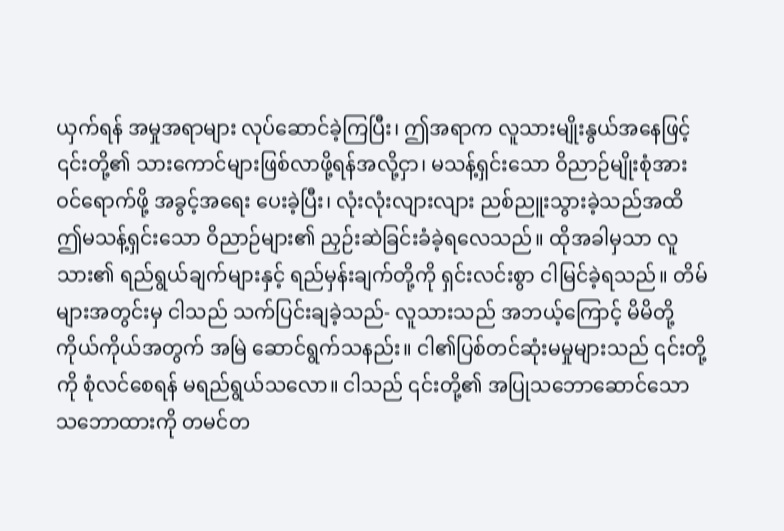ယှက်ရန် အမှုအရာများ လုပ်ဆောင်ခဲ့ကြပြီး၊ ဤအရာက လူသားမျိုးနွယ်အနေဖြင့် ၎င်းတို့၏ သားကောင်များဖြစ်လာဖို့ရန်အလို့ငှာ၊ မသန့်ရှင်းသော ဝိညာဉ်မျိုးစုံအား ဝင်ရောက်ဖို့ အခွင့်အရေး ပေးခဲ့ပြီး၊ လုံးလုံးလျားလျား ညစ်ညူးသွားခဲ့သည်အထိ ဤမသန့်ရှင်းသော ဝိညာဉ်များ၏ ညှဉ်းဆဲခြင်းခံခဲ့ရလေသည်။ ထိုအခါမှသာ လူသား၏ ရည်ရွယ်ချက်များနှင့် ရည်မှန်းချက်တို့ကို ရှင်းလင်းစွာ ငါမြင်ခဲ့ရသည်။ တိမ်များအတွင်းမှ ငါသည် သက်ပြင်းချခဲ့သည်- လူသားသည် အဘယ့်ကြောင့် မိမိတို့ကိုယ်ကိုယ်အတွက် အမြဲ ဆောင်ရွက်သနည်း။ ငါ၏ပြစ်တင်ဆုံးမမှုများသည် ၎င်းတို့ကို စုံလင်စေရန် မရည်ရွယ်သလော။ ငါသည် ၎င်းတို့၏ အပြုသဘောဆောင်သော သဘောထားကို တမင်တ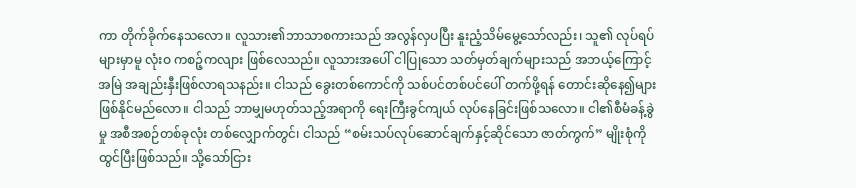ကာ တိုက်ခိုက်နေသလော။ လူသား၏ဘာသာစကားသည် အလွန်လှပပြီး နူးညံ့သိမ်မွေ့သော်လည်း၊ သူ၏ လုပ်ရပ်များမှာမူ လုံးဝ ကစဉ့်ကလျား ဖြစ်လေသည်။ လူသားအပေါ် ငါပြုသော သတ်မှတ်ချက်များသည် အဘယ့်ကြောင့် အမြဲ အချည်းနှီးဖြစ်လာရသနည်း။ ငါသည် ခွေးတစ်ကောင်ကို သစ်ပင်တစ်ပင်ပေါ် တက်ဖို့ရန် တောင်းဆိုနေ၍များ ဖြစ်နိုင်မည်လော။ ငါသည် ဘာမျှမဟုတ်သည့်အရာကို ရေးကြီးခွင်ကျယ် လုပ်နေခြင်းဖြစ်သလော။ ငါ၏စီမံခန့်ခွဲမှု အစီအစဉ်တစ်ခုလုံး တစ်လျှောက်တွင်၊ ငါသည် “စမ်းသပ်လုပ်ဆောင်ချက်နှင့်ဆိုင်သော ဇာတ်ကွက်” မျိုးစုံကို ထွင်ပြီးဖြစ်သည်။ သို့သော်ငြား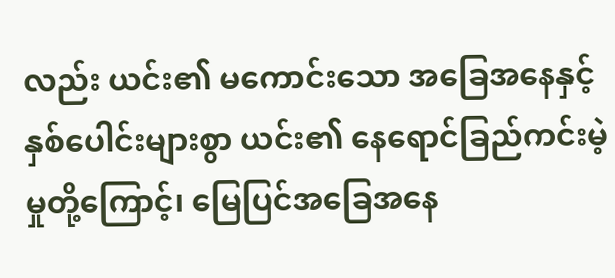လည်း ယင်း၏ မကောင်းသော အခြေအနေနှင့် နှစ်ပေါင်းများစွာ ယင်း၏ နေရောင်ခြည်ကင်းမဲ့မှုတို့ကြောင့်၊ မြေပြင်အခြေအနေ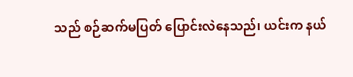သည် စဉ်ဆက်မပြတ် ပြောင်းလဲနေသည်၊ ယင်းက နယ်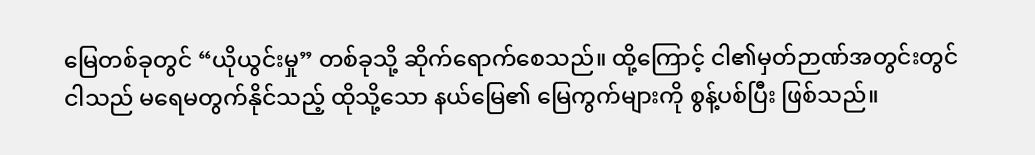မြေတစ်ခုတွင် “ယိုယွင်းမှု” တစ်ခုသို့ ဆိုက်ရောက်စေသည်။ ထို့ကြောင့် ငါ၏မှတ်ဉာဏ်အတွင်းတွင် ငါသည် မရေမတွက်နိုင်သည့် ထိုသို့သော နယ်မြေ၏ မြေကွက်များကို စွန့်ပစ်ပြီး ဖြစ်သည်။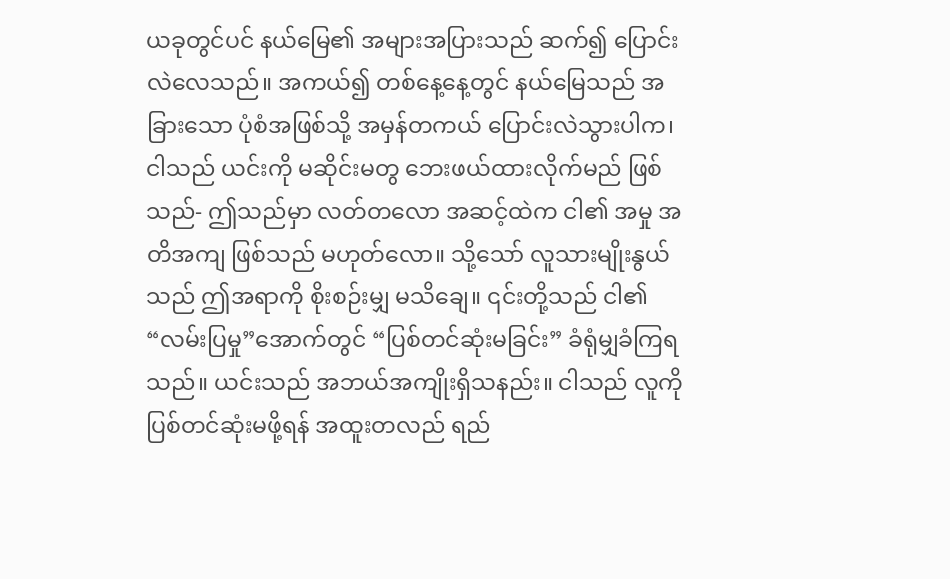ယခုတွင်ပင် နယ်မြေ၏ အများအပြားသည် ဆက်၍ ပြောင်းလဲလေသည်။ အကယ်၍ တစ်နေ့နေ့တွင် နယ်မြေသည် အခြားသော ပုံစံအဖြစ်သို့ အမှန်တကယ် ပြောင်းလဲသွားပါက၊ ငါသည် ယင်းကို မဆိုင်းမတွ ဘေးဖယ်ထားလိုက်မည် ဖြစ်သည်- ဤသည်မှာ လတ်တလော အဆင့်ထဲက ငါ၏ အမှု အတိအကျ ဖြစ်သည် မဟုတ်လော။ သို့သော် လူသားမျိုးနွယ်သည် ဤအရာကို စိုးစဉ်းမျှ မသိချေ။ ၎င်းတို့သည် ငါ၏ “လမ်းပြမှု”အောက်တွင် “ပြစ်တင်ဆုံးမခြင်း” ခံရုံမျှခံကြရသည်။ ယင်းသည် အဘယ်အကျိုးရှိသနည်း။ ငါသည် လူကို ပြစ်တင်ဆုံးမဖို့ရန် အထူးတလည် ရည်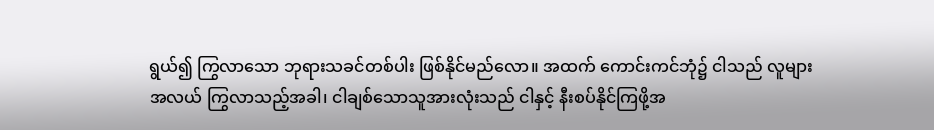ရွယ်၍ ကြွလာသော ဘုရားသခင်တစ်ပါး ဖြစ်နိုင်မည်လော။ အထက် ကောင်းကင်ဘုံ၌ ငါသည် လူများအလယ် ကြွလာသည့်အခါ၊ ငါချစ်သောသူအားလုံးသည် ငါနှင့် နီးစပ်နိုင်ကြဖို့အ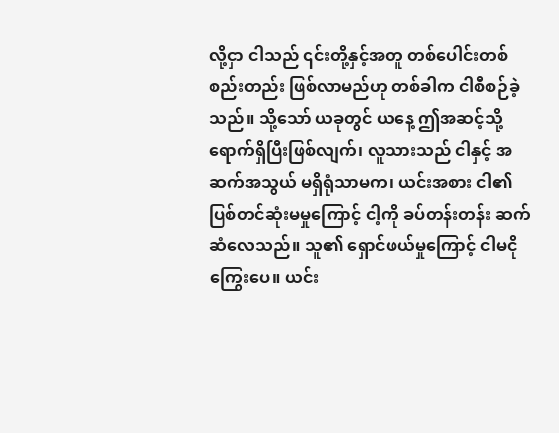လို့ငှာ ငါသည် ၎င်းတို့နှင့်အတူ တစ်ပေါင်းတစ်စည်းတည်း ဖြစ်လာမည်ဟု တစ်ခါက ငါစီစဉ်ခဲ့သည်။ သို့သော် ယခုတွင် ယနေ့ ဤအဆင့်သို့ ရောက်ရှိပြီးဖြစ်လျက်၊ လူသားသည် ငါနှင့် အဆက်အသွယ် မရှိရုံသာမက၊ ယင်းအစား ငါ၏ ပြစ်တင်ဆုံးမမှုကြောင့် ငါ့ကို ခပ်တန်းတန်း ဆက်ဆံလေသည်။ သူ၏ ရှောင်ဖယ်မှုကြောင့် ငါမငိုကြွေးပေ။ ယင်း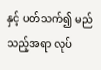နှင့် ပတ်သက်၍ မည်သည့်အရာ လုပ်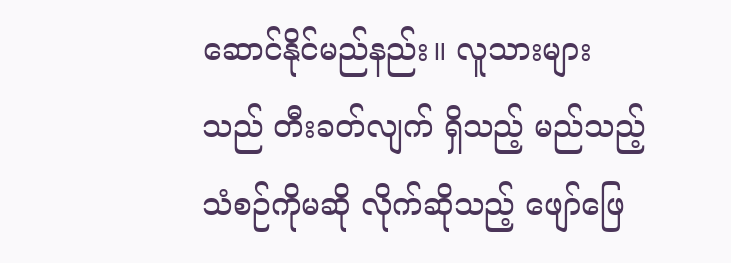ဆောင်နိုင်မည်နည်း။ လူသားများသည် တီးခတ်လျက် ရှိသည့် မည်သည့်သံစဉ်ကိုမဆို လိုက်ဆိုသည့် ဖျော်ဖြေ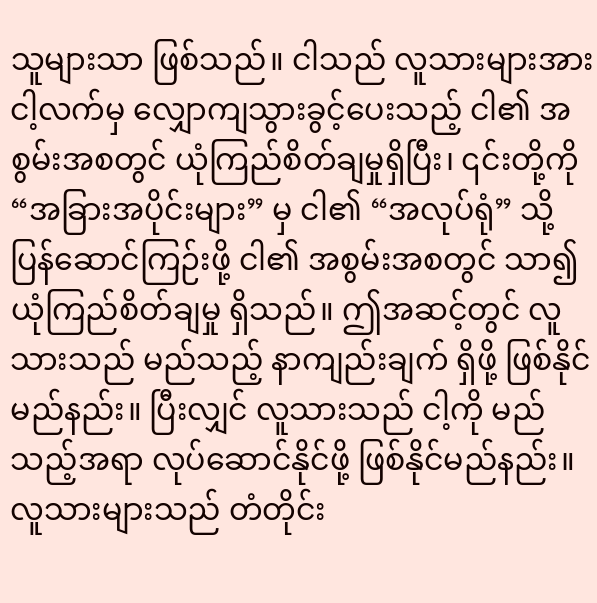သူများသာ ဖြစ်သည်။ ငါသည် လူသားများအား ငါ့လက်မှ လျှောကျသွားခွင့်ပေးသည့် ငါ၏ အစွမ်းအစတွင် ယုံကြည်စိတ်ချမှုရှိပြီး၊ ၎င်းတို့ကို “အခြားအပိုင်းများ” မှ ငါ၏ “အလုပ်ရုံ” သို့ ပြန်ဆောင်ကြဉ်းဖို့ ငါ၏ အစွမ်းအစတွင် သာ၍ ယုံကြည်စိတ်ချမှု ရှိသည်။ ဤအဆင့်တွင် လူသားသည် မည်သည့် နာကျည်းချက် ရှိဖို့ ဖြစ်နိုင်မည်နည်း။ ပြီးလျှင် လူသားသည် ငါ့ကို မည်သည့်အရာ လုပ်ဆောင်နိုင်ဖို့ ဖြစ်နိုင်မည်နည်း။ လူသားများသည် တံတိုင်း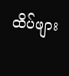ထိပ်ဖျား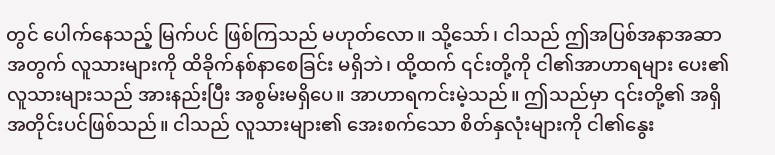တွင် ပေါက်နေသည့် မြက်ပင် ဖြစ်ကြသည် မဟုတ်လော။ သို့သော်၊ ငါသည် ဤအပြစ်အနာအဆာအတွက် လူသားများကို ထိခိုက်နစ်နာစေခြင်း မရှိဘဲ၊ ထို့ထက် ၎င်းတို့ကို ငါ၏အာဟာရများ ပေး၏လူသားများသည် အားနည်းပြီး အစွမ်းမရှိပေ။ အာဟာရကင်းမဲ့သည်။ ဤသည်မှာ ၎င်းတို့၏ အရှိအတိုင်းပင်ဖြစ်သည်။ ငါသည် လူသားများ၏ အေးစက်သော စိတ်နှလုံးများကို ငါ၏နွေး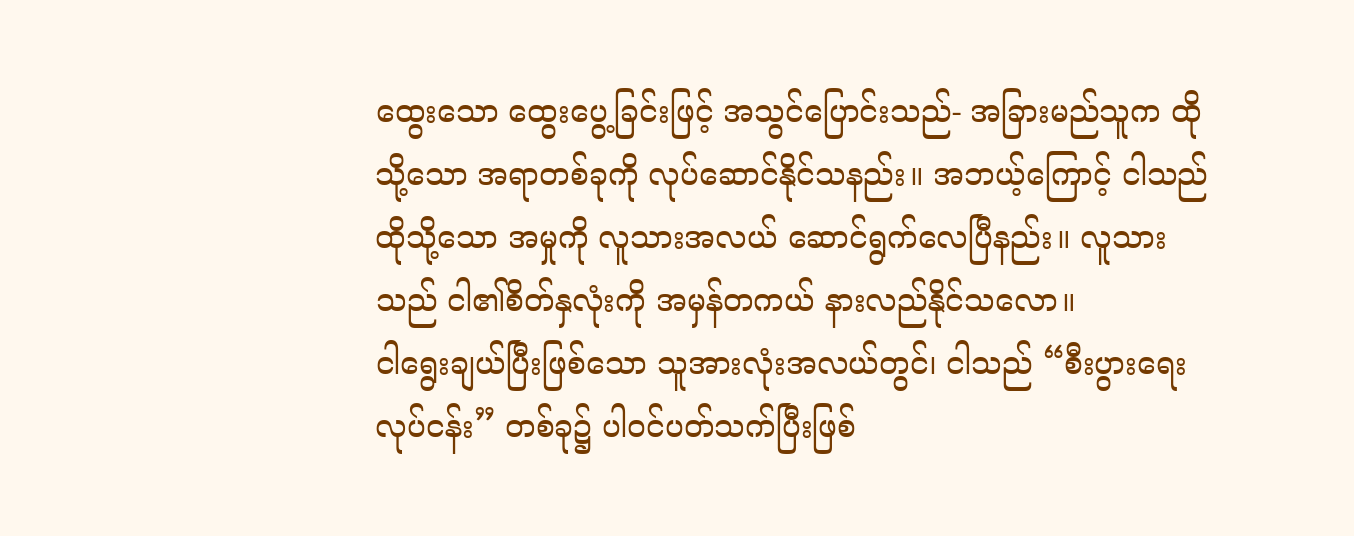ထွေးသော ထွေးပွေ့ခြင်းဖြင့် အသွင်ပြောင်းသည်- အခြားမည်သူက ထိုသို့သော အရာတစ်ခုကို လုပ်ဆောင်နိုင်သနည်း။ အဘယ့်ကြောင့် ငါသည် ထိုသို့သော အမှုကို လူသားအလယ် ဆောင်ရွက်လေပြီနည်း။ လူသားသည် ငါ၏စိတ်နှလုံးကို အမှန်တကယ် နားလည်နိုင်သလော။
ငါရွေးချယ်ပြီးဖြစ်သော သူအားလုံးအလယ်တွင်၊ ငါသည် “စီးပွားရေးလုပ်ငန်း” တစ်ခု၌ ပါဝင်ပတ်သက်ပြီးဖြစ်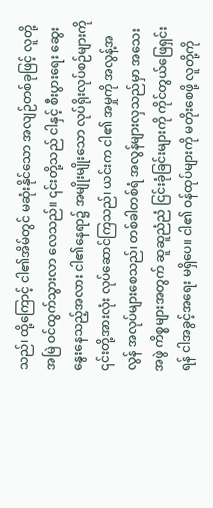သည်၊ ထို့ကြောင့် ငါ၏အိမ်တွင် မဆုံးနိုင်သော အလျဉ်တစ်ခုဖြင့် လူတို့ အမြဲ ဝင်ထွက်သွားလာ လေသည်။ ၎င်းတို့သည် ငါနှင့် စီးပွားရေး ဆွေးနွေးနေသည့်အလား ငါ၏နေရာ၌ အမျိုးမျိုးသော လုပ်ရိုးလုပ်စဉ်များကို ၎င်းတို့အားလုံး လုပ်ဆောင်ကြသည်၊ ယင်းက ငါ၏ အမှုကို အလွန့်အလွန် အလုပ်များစေသည်၊ တစ်ခါတစ်ရံ အလွန်များလှသည်မှာ အသေးအဖွဲ ကိစ္စများအတွက် ဆူဆူညံညံ ငြင်းခုံခြင်းများကို ကိုင်တွယ်ဖြေရှင်းရန် ငါအခွင့်အရေး မရှိပေ။ ငါ၏ ဝန်ထုပ်များကို မတိုးစေဖို့ လူတို့ကို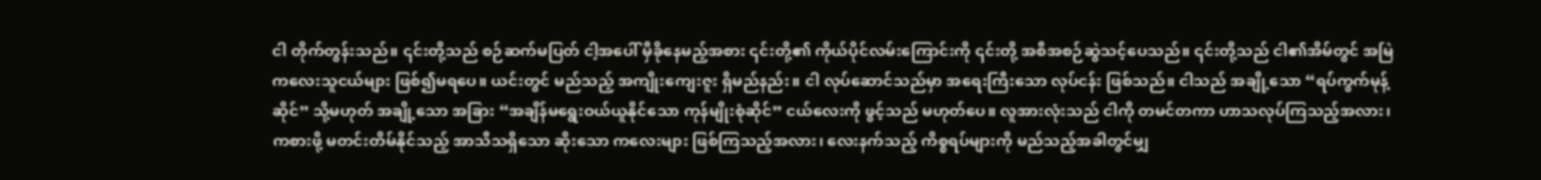ငါ တိုက်တွန်းသည်။ ၎င်းတို့သည် စဉ်ဆက်မပြတ် ငါ့အပေါ် မှီခိုနေမည့်အစား ၎င်းတို့၏ ကိုယ်ပိုင်လမ်းကြောင်းကို ၎င်းတို့ အစီအစဉ်ဆွဲသင့်ပေသည်။ ၎င်းတို့သည် ငါ၏အိမ်တွင် အမြဲ ကလေးသူငယ်များ ဖြစ်၍မရပေ။ ယင်းတွင် မည်သည့် အကျိုးကျေးဇူး ရှိမည်နည်း။ ငါ လုပ်ဆောင်သည်မှာ အရေးကြီးသော လုပ်ငန်း ဖြစ်သည်။ ငါသည် အချို့သော “ရပ်ကွက်မုန့်ဆိုင်” သို့မဟုတ် အချို့သော အခြား “အချိန်မရွေးဝယ်ယူနိုင်သော ကုန်မျိုးစုံဆိုင်” ငယ်လေးကို ဖွင့်သည် မဟုတ်ပေ။ လူအားလုံးသည် ငါကို တမင်တကာ ဟာသလုပ်ကြသည့်အလား၊ ကစားဖို့ မတင်းတိမ်နိုင်သည့် အာသီသရှိသော ဆိုးသော ကလေးများ ဖြစ်ကြသည့်အလား၊ လေးနက်သည့် ကိစ္စရပ်များကို မည်သည့်အခါတွင်မျှ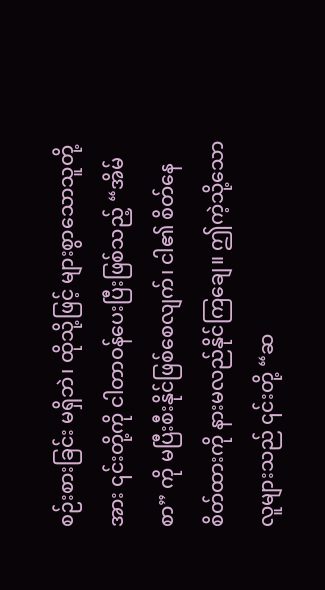စဉ်းစားခြင်း မရှိဘဲ၊ ထိုသို့ဖြင့် များစွာသောသူတို့အား ၎င်းတို့ကို ငါတာဝန်ပေးပြီးဖြစ်သည့် “အိမ်စာ” ကို မပြီးစီးနိုင်ဖြစ်စေလျက်၊ ငါ၏ စိတ်နေစိတ်ထားကို နားမလည်နိုင်ကြချေ။ ဤကဲ့သို့သော လူများသည် ၎င်းတို့ “ဆ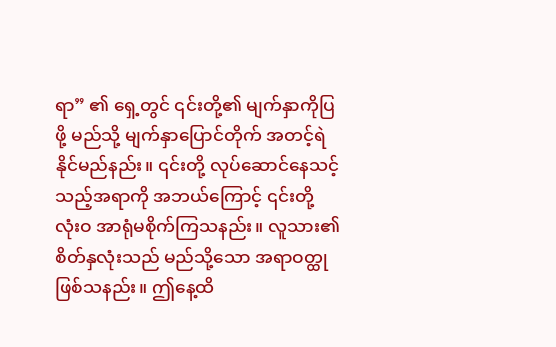ရာ” ၏ ရှေ့တွင် ၎င်းတို့၏ မျက်နှာကိုပြဖို့ မည်သို့ မျက်နှာပြောင်တိုက် အတင့်ရဲနိုင်မည်နည်း။ ၎င်းတို့ လုပ်ဆောင်နေသင့်သည့်အရာကို အဘယ်ကြောင့် ၎င်းတို့ လုံးဝ အာရုံမစိုက်ကြသနည်း။ လူသား၏ စိတ်နှလုံးသည် မည်သို့သော အရာဝတ္ထု ဖြစ်သနည်း။ ဤနေ့ထိ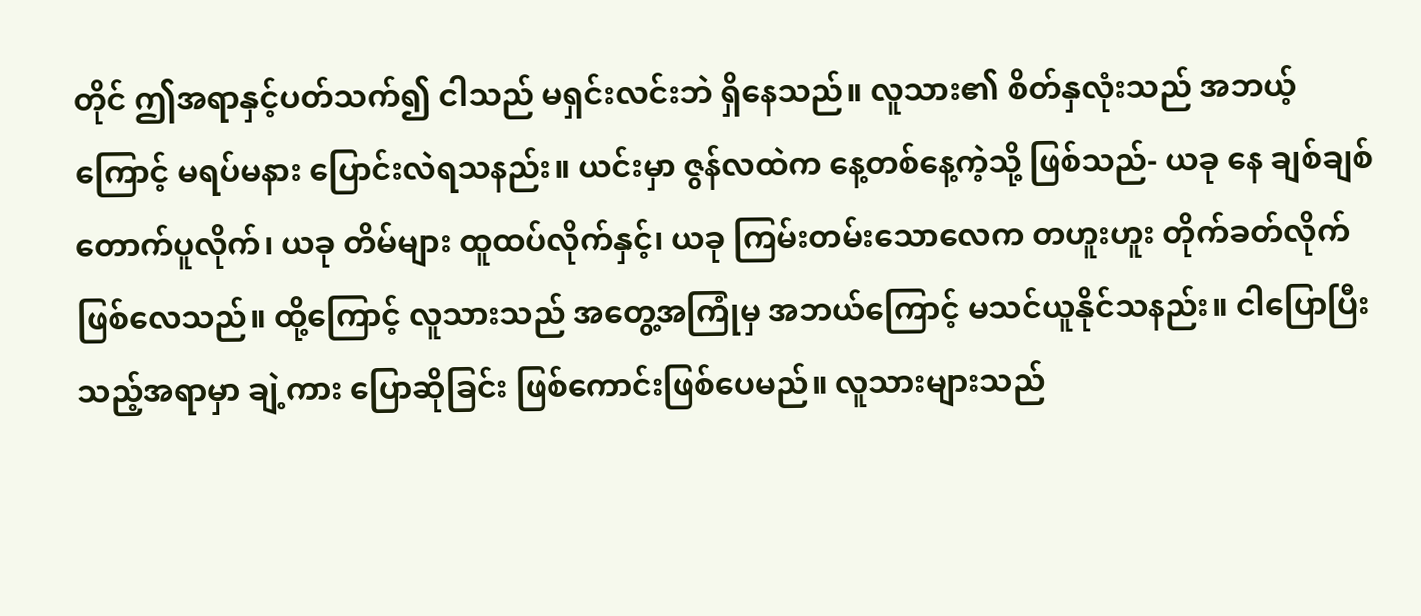တိုင် ဤအရာနှင့်ပတ်သက်၍ ငါသည် မရှင်းလင်းဘဲ ရှိနေသည်။ လူသား၏ စိတ်နှလုံးသည် အဘယ့်ကြောင့် မရပ်မနား ပြောင်းလဲရသနည်း။ ယင်းမှာ ဇွန်လထဲက နေ့တစ်နေ့ကဲ့သို့ ဖြစ်သည်- ယခု နေ ချစ်ချစ်တောက်ပူလိုက်၊ ယခု တိမ်များ ထူထပ်လိုက်နှင့်၊ ယခု ကြမ်းတမ်းသောလေက တဟူးဟူး တိုက်ခတ်လိုက် ဖြစ်လေသည်။ ထို့ကြောင့် လူသားသည် အတွေ့အကြုံမှ အဘယ်ကြောင့် မသင်ယူနိုင်သနည်း။ ငါပြောပြီးသည့်အရာမှာ ချဲ့ကား ပြောဆိုခြင်း ဖြစ်ကောင်းဖြစ်ပေမည်။ လူသားများသည်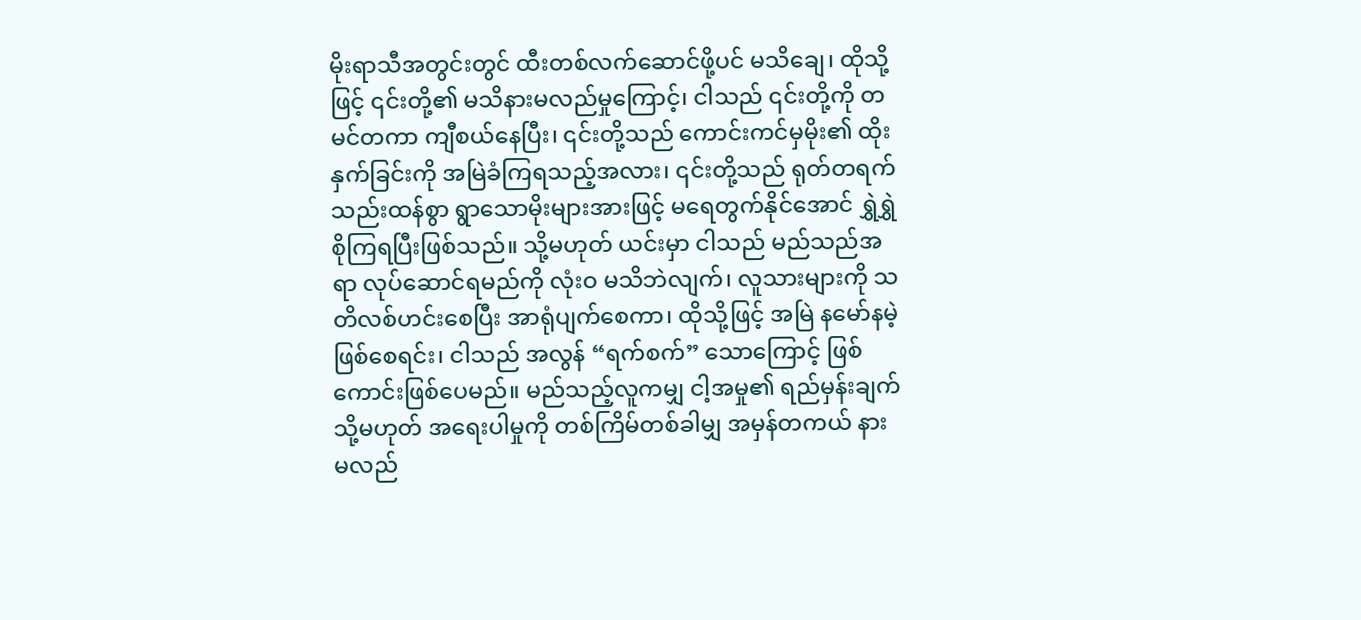မိုးရာသီအတွင်းတွင် ထီးတစ်လက်ဆောင်ဖို့ပင် မသိချေ၊ ထိုသို့ဖြင့် ၎င်းတို့၏ မသိနားမလည်မှုကြောင့်၊ ငါသည် ၎င်းတို့ကို တမင်တကာ ကျီစယ်နေပြီး၊ ၎င်းတို့သည် ကောင်းကင်မှမိုး၏ ထိုးနှက်ခြင်းကို အမြဲခံကြရသည့်အလား၊ ၎င်းတို့သည် ရုတ်တရက် သည်းထန်စွာ ရွာသောမိုးများအားဖြင့် မရေတွက်နိုင်အောင် ရွှဲရွှဲစိုကြရပြီးဖြစ်သည်။ သို့မဟုတ် ယင်းမှာ ငါသည် မည်သည်အရာ လုပ်ဆောင်ရမည်ကို လုံးဝ မသိဘဲလျက်၊ လူသားများကို သတိလစ်ဟင်းစေပြီး အာရုံပျက်စေကာ၊ ထိုသို့ဖြင့် အမြဲ နမော်နမဲ့ဖြစ်စေရင်း၊ ငါသည် အလွန် “ရက်စက်” သောကြောင့် ဖြစ်ကောင်းဖြစ်ပေမည်။ မည်သည့်လူကမျှ ငါ့အမှု၏ ရည်မှန်းချက် သို့မဟုတ် အရေးပါမှုကို တစ်ကြိမ်တစ်ခါမျှ အမှန်တကယ် နားမလည်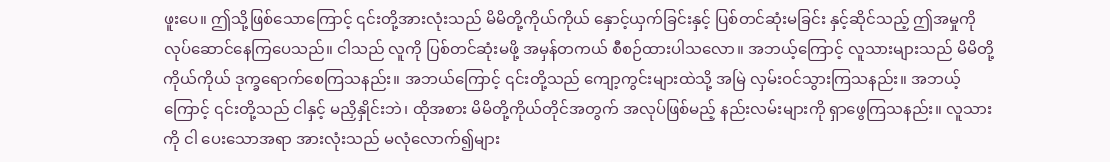ဖူးပေ။ ဤသို့ဖြစ်သောကြောင့် ၎င်းတို့အားလုံးသည် မိမိတို့ကိုယ်ကိုယ် နှောင့်ယှက်ခြင်းနှင့် ပြစ်တင်ဆုံးမခြင်း နှင့်ဆိုင်သည့် ဤအမှုကို လုပ်ဆောင်နေကြပေသည်။ ငါသည် လူကို ပြစ်တင်ဆုံးမဖို့ အမှန်တကယ် စီစဉ်ထားပါသလော။ အဘယ့်ကြောင့် လူသားများသည် မိမိတို့ကိုယ်ကိုယ် ဒုက္ခရောက်စေကြသနည်း။ အဘယ်ကြောင့် ၎င်းတို့သည် ကျော့ကွင်းများထဲသို့ အမြဲ လှမ်းဝင်သွားကြသနည်း။ အဘယ့်ကြောင့် ၎င်းတို့သည် ငါနှင့် မညှိနှိုင်းဘဲ၊ ထိုအစား မိမိတို့ကိုယ်တိုင်အတွက် အလုပ်ဖြစ်မည့် နည်းလမ်းများကို ရှာဖွေကြသနည်း။ လူသားကို ငါ ပေးသောအရာ အားလုံးသည် မလုံလောက်၍များ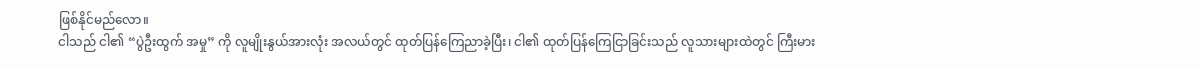ဖြစ်နိုင်မည်လော။
ငါသည် ငါ၏ “ပွဲဦးထွက် အမှု” ကို လူမျိုးနွယ်အားလုံး အလယ်တွင် ထုတ်ပြန်ကြေညာခဲ့ပြီး၊ ငါ၏ ထုတ်ပြန်ကြေငြာခြင်းသည် လူသားများထဲတွင် ကြီးမား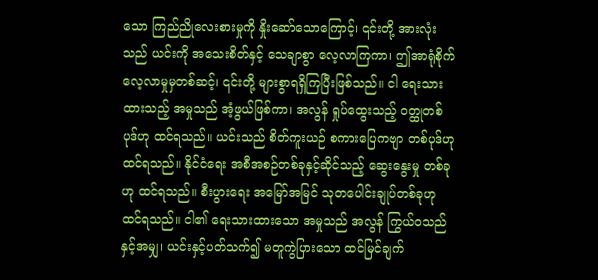သော ကြည်ညိုလေးစားမှုကို နှိုးဆော်သောကြောင့်၊ ၎င်းတို့ အားလုံးသည် ယင်းကို အသေးစိတ်နှင့် သေချာစွာ လေ့လာကြကာ၊ ဤအာရုံစိုက်လေ့လာမှုမှတစ်ဆင့်၊ ၎င်းတို့ များစွာရရှိကြပြီးဖြစ်သည်။ ငါ ရေးသားထားသည့် အမှုသည် အံ့ဖွယ်ဖြစ်ကာ၊ အလွန် ရှုပ်ထွေးသည့် ဝတ္ထုတစ်ပုဒ်ဟု ထင်ရသည်။ ယင်းသည် စိတ်ကူးယဉ် စကားပြေကဗျာ တစ်ပုဒ်ဟု ထင်ရသည်။ နိုင်ငံရေး အစီအစဉ်တစ်ခုနှင့်ဆိုင်သည့် ဆွေးနွေးမှု တစ်ခုဟု ထင်ရသည်။ စီးပွားရေး အမြော်အမြင် သုတပေါင်းချုပ်တစ်ခုဟု ထင်ရသည်။ ငါ၏ ရေးသားထားသော အမှုသည် အလွန် ကြွယ်ဝသည်နှင့်အမျှ၊ ယင်းနှင့်ပတ်သက်၍ မတူကွဲပြားသော ထင်မြင်ချက်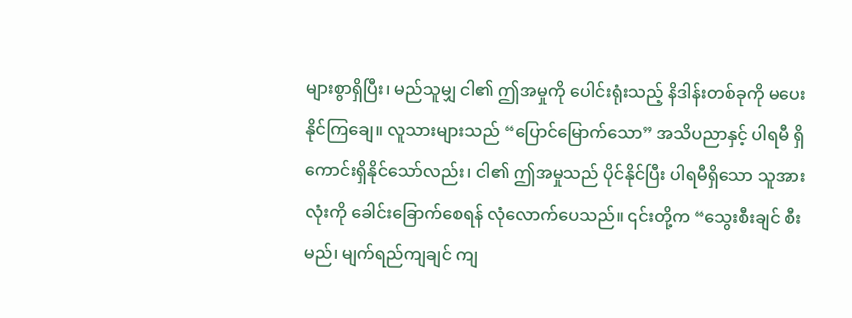များစွာရှိပြီး၊ မည်သူမျှ ငါ၏ ဤအမှုကို ပေါင်းရုံးသည့် နိဒါန်းတစ်ခုကို မပေးနိုင်ကြချေ။ လူသားများသည် “ပြောင်မြောက်သော” အသိပညာနှင့် ပါရမီ ရှိကောင်းရှိနိုင်သော်လည်း၊ ငါ၏ ဤအမှုသည် ပိုင်နိုင်ပြီး ပါရမီရှိသော သူအားလုံးကို ခေါင်းခြောက်စေရန် လုံလောက်ပေသည်။ ၎င်းတို့က “သွေးစီးချင် စီးမည်၊ မျက်ရည်ကျချင် ကျ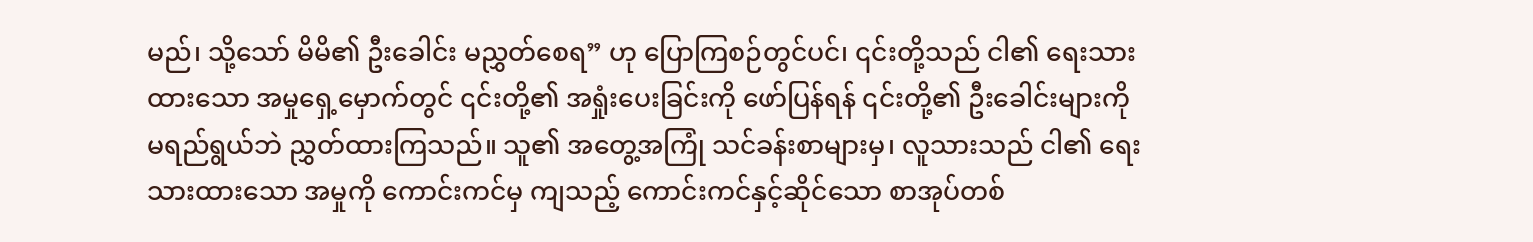မည်၊ သို့သော် မိမိ၏ ဦးခေါင်း မညွှတ်စေရ” ဟု ပြောကြစဉ်တွင်ပင်၊ ၎င်းတို့သည် ငါ၏ ရေးသားထားသော အမှုရှေ့မှောက်တွင် ၎င်းတို့၏ အရှုံးပေးခြင်းကို ဖော်ပြန်ရန် ၎င်းတို့၏ ဦးခေါင်းများကို မရည်ရွယ်ဘဲ ညွှတ်ထားကြသည်။ သူ၏ အတွေ့အကြုံ သင်ခန်းစာများမှ၊ လူသားသည် ငါ၏ ရေးသားထားသော အမှုကို ကောင်းကင်မှ ကျသည့် ကောင်းကင်နှင့်ဆိုင်သော စာအုပ်တစ်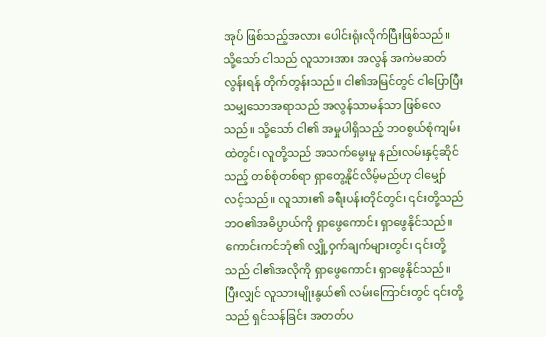အုပ် ဖြစ်သည့်အလား ပေါင်းရုံးလိုက်ပြီးဖြစ်သည်။ သို့သော် ငါသည် လူသားအား အလွန် အကဲမဆတ်လွန်းရန် တိုက်တွန်းသည်။ ငါ၏အမြင်တွင် ငါပြောပြီးသမျှသောအရာသည် အလွန်သာမန်သာ ဖြစ်လေသည်။ သို့သော် ငါ၏ အမှုပါရှိသည့် ဘဝစွယ်စုံကျမ်းထဲတွင်၊ လူတို့သည် အသက်မွေးမှု နည်းလမ်းနှင့်ဆိုင်သည့် တစ်စုံတစ်ရာ ရှာတွေ့နိုင်လိမ့်မည်ဟု ငါမျှော်လင့်သည်။ လူသား၏ ခရီးပန်းတိုင်တွင်၊ ၎င်းတို့သည် ဘဝ၏အဓိပ္ပာယ်ကို ရှာဖွေကောင်း ရှာဖွေနိုင်သည်။ ကောင်းကင်ဘုံ၏ လျှို့ဝှက်ချက်များတွင်၊ ၎င်းတို့သည် ငါ၏အလိုကို ရှာဖွေကောင်း ရှာဖွေနိုင်သည်။ ပြီးလျှင် လူသားမျိုးနွယ်၏ လမ်းကြောင်းတွင် ၎င်းတို့သည် ရှင်သန်ခြင်း အတတ်ပ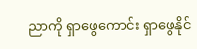ညာကို ရှာဖွေကောင်း ရှာဖွေနိုင်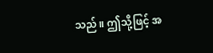သည်။ ဤသို့ဖြင့် အ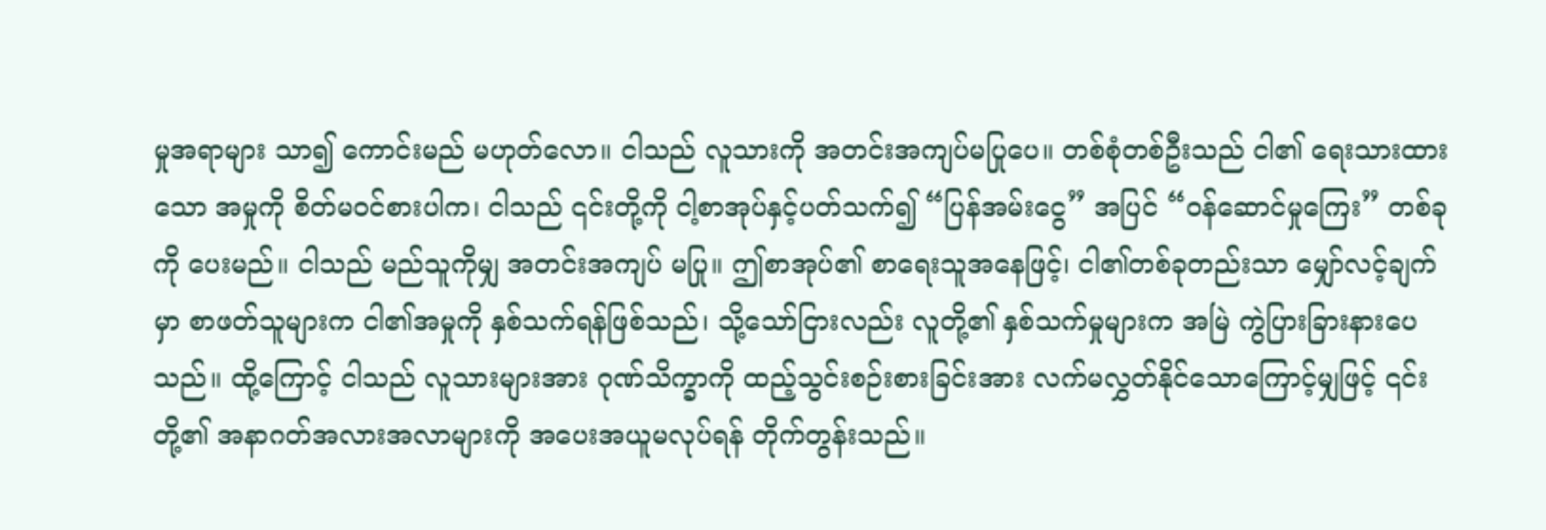မှုအရာများ သာ၍ ကောင်းမည် မဟုတ်လော။ ငါသည် လူသားကို အတင်းအကျပ်မပြုပေ။ တစ်စုံတစ်ဦးသည် ငါ၏ ရေးသားထားသော အမှုကို စိတ်မဝင်စားပါက၊ ငါသည် ၎င်းတို့ကို ငါ့စာအုပ်နှင့်ပတ်သက်၍ “ပြန်အမ်းငွေ” အပြင် “ဝန်ဆောင်မှုကြေး” တစ်ခုကို ပေးမည်။ ငါသည် မည်သူကိုမျှ အတင်းအကျပ် မပြု။ ဤစာအုပ်၏ စာရေးသူအနေဖြင့်၊ ငါ၏တစ်ခုတည်းသာ မျှော်လင့်ချက်မှာ စာဖတ်သူများက ငါ၏အမှုကို နှစ်သက်ရန်ဖြစ်သည်၊ သို့သော်ငြားလည်း လူတို့၏ နှစ်သက်မှုများက အမြဲ ကွဲပြားခြားနားပေသည်။ ထို့ကြောင့် ငါသည် လူသားများအား ဂုဏ်သိက္ခာကို ထည့်သွင်းစဉ်းစားခြင်းအား လက်မလွှတ်နိုင်သောကြောင့်မျှဖြင့် ၎င်းတို့၏ အနာဂတ်အလားအလာများကို အပေးအယူမလုပ်ရန် တိုက်တွန်းသည်။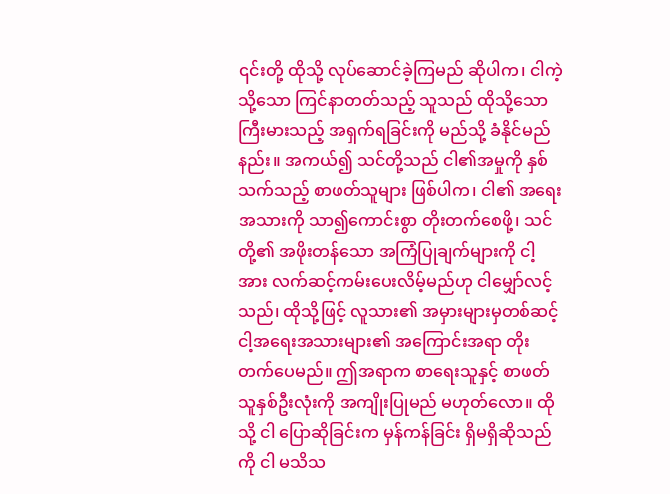၎င်းတို့ ထိုသို့ လုပ်ဆောင်ခဲ့ကြမည် ဆိုပါက၊ ငါကဲ့သို့သော ကြင်နာတတ်သည့် သူသည် ထိုသို့သော ကြီးမားသည့် အရှက်ရခြင်းကို မည်သို့ ခံနိုင်မည်နည်း။ အကယ်၍ သင်တို့သည် ငါ၏အမှုကို နှစ်သက်သည့် စာဖတ်သူများ ဖြစ်ပါက၊ ငါ၏ အရေးအသားကို သာ၍ကောင်းစွာ တိုးတက်စေဖို့၊ သင်တို့၏ အဖိုးတန်သော အကြံပြုချက်များကို ငါ့အား လက်ဆင့်ကမ်းပေးလိမ့်မည်ဟု ငါမျှော်လင့်သည်၊ ထိုသို့ဖြင့် လူသား၏ အမှားများမှတစ်ဆင့် ငါ့အရေးအသားများ၏ အကြောင်းအရာ တိုးတက်ပေမည်။ ဤအရာက စာရေးသူနှင့် စာဖတ်သူနှစ်ဦးလုံးကို အကျိုးပြုမည် မဟုတ်လော။ ထိုသို့ ငါ ပြောဆိုခြင်းက မှန်ကန်ခြင်း ရှိမရှိဆိုသည်ကို ငါ မသိသ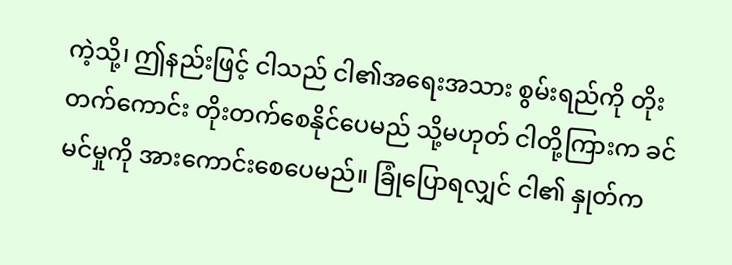ကဲ့သို့၊ ဤနည်းဖြင့် ငါသည် ငါ၏အရေးအသား စွမ်းရည်ကို တိုးတက်ကောင်း တိုးတက်စေနိုင်ပေမည် သို့မဟုတ် ငါတို့ကြားက ခင်မင်မှုကို အားကောင်းစေပေမည်။ ခြုံပြောရလျှင် ငါ၏ နှုတ်က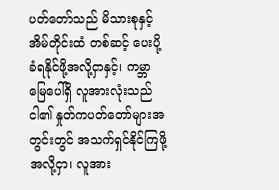ပတ်တော်သည် မိသားစုနှင့် အိမ်တိုင်းထံ တစ်ဆင့် ပေးပို့ခံရနိုင်ဖို့အလို့ငှာနှင့်၊ ကမ္ဘာမြေပေါ်ရှိ လူအားလုံးသည် ငါ၏ နှုတ်ကပတ်တော်များအတွင်းတွင် အသက်ရှင်နိုင်ကြဖို့အလို့ငှာ၊ လူအား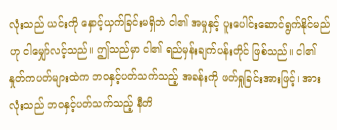လုံးသည် ယင်းကို နှောင့်ယှက်ခြင်းမရှိဘဲ ငါ၏ အမှုနှင့် ပူးပေါင်းဆောင်ရွက်နိုင်မည်ဟု ငါမျှော်လင့်သည်။ ဤသည်မှာ ငါ၏ ရည်မှန်းချက်ပန်းတိုင် ဖြစ်သည်။ ငါ၏ နှုတ်ကပတ်များထဲက ဘဝနှင့်ပတ်သက်သည့် အခန်းကို ဖတ်ရှုခြင်းအားဖြင့်၊ အားလုံးသည် ဘဝနှင့်ပတ်သက်သည့် နီတိ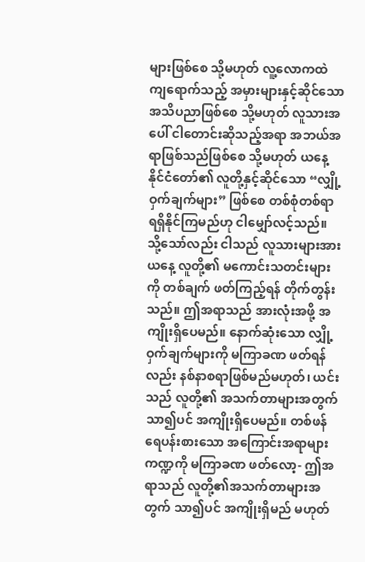များဖြစ်စေ သို့မဟုတ် လူ့လောကထဲ ကျရောက်သည့် အမှားများနှင့်ဆိုင်သော အသိပညာဖြစ်စေ သို့မဟုတ် လူသားအပေါ် ငါတောင်းဆိုသည့်အရာ အဘယ်အရာဖြစ်သည်ဖြစ်စေ သို့မဟုတ် ယနေ့ နိုင်ငံတော်၏ လူတို့နှင့်ဆိုင်သော “လျှို့ဝှက်ချက်များ” ဖြစ်စေ တစ်စုံတစ်ရာ ရရှိနိုင်ကြမည်ဟု ငါမျှော်လင့်သည်။ သို့သော်လည်း ငါသည် လူသားများအား ယနေ့ လူတို့၏ မကောင်းသတင်းများကို တစ်ချက် ဖတ်ကြည့်ရန် တိုက်တွန်းသည်။ ဤအရာသည် အားလုံးအဖို့ အကျိုးရှိပေမည်။ နောက်ဆုံးသော လျှို့ဝှက်ချက်များကို မကြာခဏ ဖတ်ရန်လည်း နစ်နာစရာဖြစ်မည်မဟုတ်၊ ယင်းသည် လူတို့၏ အသက်တာများအတွက် သာ၍ပင် အကျိုးရှိပေမည်။ တစ်ဖန် ရေပန်းစားသော အကြောင်းအရာများ ကဏ္ဍကို မကြာခဏ ဖတ်လော့- ဤအရာသည် လူတို့၏အသက်တာများအတွက် သာ၍ပင် အကျိုးရှိမည် မဟုတ်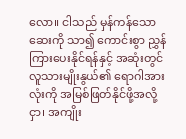လော။ ငါသည် မှန်ကန်သောဆေးကို သာ၍ ကောင်းစွာ ညွှန်ကြားပေးနိုင်ရန်နှင့် အဆုံးတွင် လူသားမျိုးနွယ်၏ ရောဂါအားလုံးကို အမြစ်ဖြတ်နိုင်ဖို့အလို့ငှာ၊ အကျိုး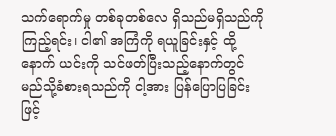သက်ရောက်မှု တစ်ခုတစ်လေ ရှိသည်မရှိသည်ကို ကြည့်ရင်း၊ ငါ၏ အကြံကို ရယူခြင်းနှင့် ထို့နောက် ယင်းကို သင်ဖတ်ပြီးသည့်နောက်တွင် မည်သို့ခံစားရသည်ကို ငါ့အား ပြန်ပြောပြခြင်းဖြင့်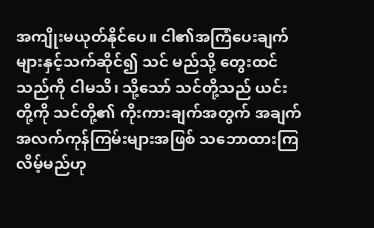အကျိုးမယုတ်နိုင်ပေ။ ငါ၏အကြံပေးချက်များနှင့်သက်ဆိုင်၍ သင် မည်သို့ တွေးထင်သည်ကို ငါမသိ၊ သို့သော် သင်တို့သည် ယင်းတို့ကို သင်တို့၏ ကိုးကားချက်အတွက် အချက်အလက်ကုန်ကြမ်းများအဖြစ် သဘောထားကြလိမ့်မည်ဟု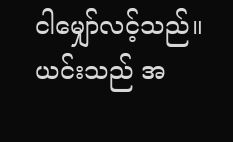ငါမျှော်လင့်သည်။ ယင်းသည် အ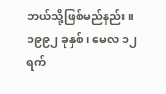ဘယ်သို့ဖြစ်မည်နည်း။
၁၉၉၂ ခုနှစ်၊ မေလ ၁၂ ရက်